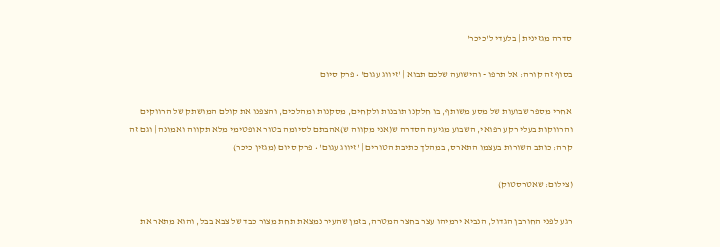סדרה מגזינית | בלעדי ל'כיכר'

בסוף זה קורה: אל תרפו - והישועה שלכם תבוא | 'זיווג עגום' • פרק סיום

אחרי מספר שבועות של מסע משותף, בו חלקנו תובנות ולקחים, מסקנות ומהלכים, והצפנו את קולם המושתק של הרווקים והרווקות בעלי רקע רפואי, השבוע מגיעה הסדרה ש(אני מקווה ש)אהבתם לסיומה בטור אופטימי מלא תקווה ואמונה | וגם זה קרה: כותב השורות בעצמו התארס, במהלך כתיבת הטורים | 'זיווג עגום' • פרק סיום (מגזין כיכר)

(צילום: שאטרסטוק)

רגע לפני החורבן הגדול, הנביא ירמיהו עצר בחצר המטרה, בזמן שהעיר נמצאת תחת מצור כבד של צבא בבל, והוא מתאר את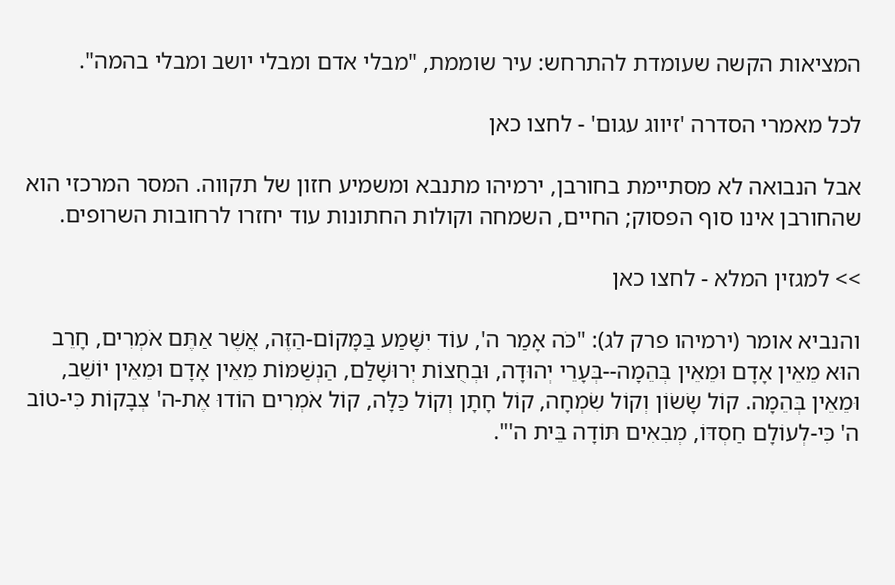המציאות הקשה שעומדת להתרחש: עיר שוממת, "מבלי אדם ומבלי יושב ומבלי בהמה".

לכל מאמרי הסדרה 'זיווג עגום' - לחצו כאן

אבל הנבואה לא מסתיימת בחורבן, ירמיהו מתנבא ומשמיע חזון של תקווה. המסר המרכזי הוא שהחורבן אינו סוף הפסוק; החיים, השמחה וקולות החתונות עוד יחזרו לרחובות השרופים.

>> למגזין המלא - לחצו כאן

והנביא אומר (ירמיהו פרק לג): "כֹּה אָמַר ה', עוֹד יִשָּׁמַע בַּמָּקוֹם-הַזֶּה, אֲשֶׁר אַתֶּם אֹמְרִים, חָרֵב הוּא מֵאֵין אָדָם וּמֵאֵין בְּהֵמָה--בְּעָרֵי יְהוּדָה, וּבְחֻצוֹת יְרוּשָׁלִַם, הַנְשַׁמּוֹת מֵאֵין אָדָם וּמֵאֵין יוֹשֵׁב, וּמֵאֵין בְּהֵמָה. קוֹל שָׂשׂוֹן וְקוֹל שִׂמְחָה, קוֹל חָתָן וְקוֹל כַּלָּה, קוֹל אֹמְרִים הוֹדוּ אֶת-ה' צְבָקוֹת כִּי-טוֹב ה' כִּי-לְעוֹלָם חַסְדּוֹ, מְבִאִים תּוֹדָה בֵּית ה'".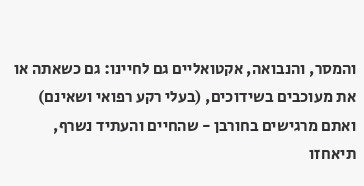והמסר, והנבואה, אקטואליים גם לחיינו: גם כשאתה או את מעוכבים בשידוכים, (בעלי רקע רפואי ושאינם) ואתם מרגישים בחורבן - שהחיים והעתיד נשרף, תיאחזו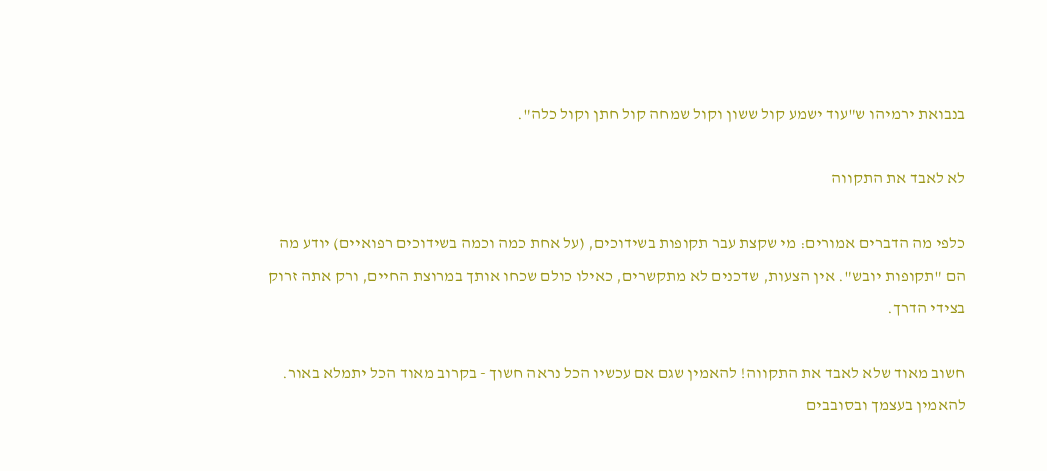בנבואת ירמיהו ש"עוד ישמע קול ששון וקול שמחה קול חתן וקול כלה".

לא לאבד את התקווה

כלפי מה הדברים אמורים: מי שקצת עבר תקופות בשידוכים, (על אחת כמה וכמה בשידוכים רפואיים) יודע מה הם "תקופות יובש". אין הצעות, שדכנים לא מתקשרים, כאילו כולם שכחו אותך במרוצת החיים, ורק אתה זרוק בצידי הדרך.

חשוב מאוד שלא לאבד את התקווה! להאמין שגם אם עכשיו הכל נראה חשוך - בקרוב מאוד הכל יתמלא באור. להאמין בעצמך ובסובבים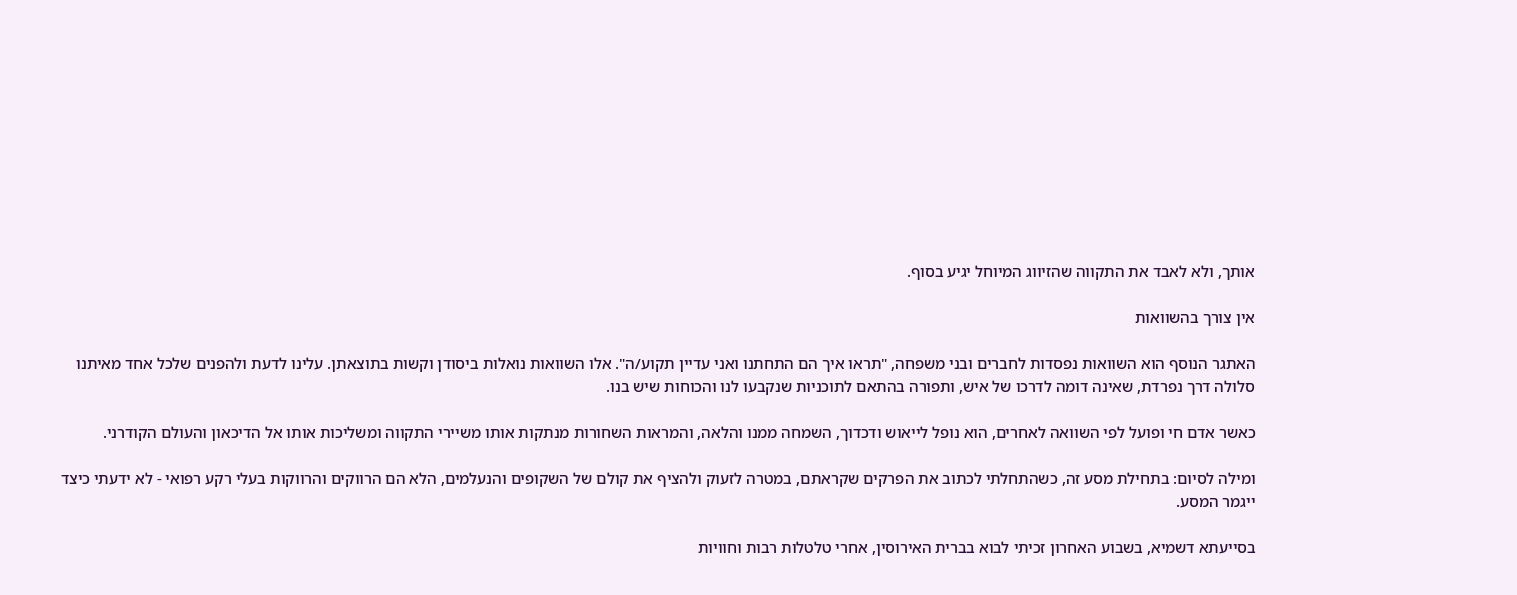אותך, ולא לאבד את התקווה שהזיווג המיוחל יגיע בסוף.

אין צורך בהשוואות

האתגר הנוסף הוא השוואות נפסדות לחברים ובני משפחה, "תראו איך הם התחתנו ואני עדיין תקוע/ה". אלו השוואות נואלות ביסודן וקשות בתוצאתן. עלינו לדעת ולהפנים שלכל אחד מאיתנו סלולה דרך נפרדת, שאינה דומה לדרכו של איש, ותפורה בהתאם לתוכניות שנקבעו לנו והכוחות שיש בנו.

כאשר אדם חי ופועל לפי השוואה לאחרים, הוא נופל לייאוש ודכדוך, השמחה ממנו והלאה, והמראות השחורות מנתקות אותו משיירי התקווה ומשליכות אותו אל הדיכאון והעולם הקודרני.

ומילה לסיום: בתחילת מסע זה, כשהתחלתי לכתוב את הפרקים שקראתם, במטרה לזעוק ולהציף את קולם של השקופים והנעלמים, הלא הם הרווקים והרווקות בעלי רקע רפואי - לא ידעתי כיצד ייגמר המסע.

בסייעתא דשמיא, בשבוע האחרון זכיתי לבוא בברית האירוסין, אחרי טלטלות רבות וחוויות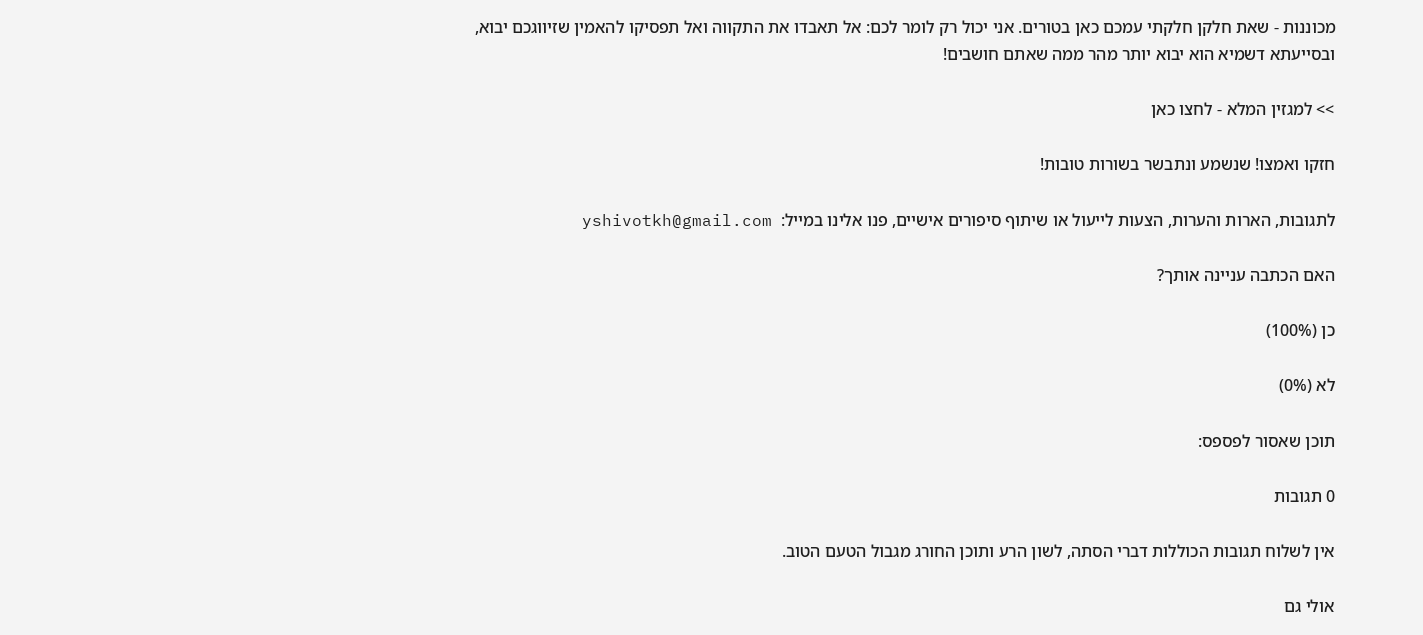מכוננות - שאת חלקן חלקתי עמכם כאן בטורים. אני יכול רק לומר לכם: אל תאבדו את התקווה ואל תפסיקו להאמין שזיווגכם יבוא, ובסייעתא דשמיא הוא יבוא יותר מהר ממה שאתם חושבים!

>> למגזין המלא - לחצו כאן

חזקו ואמצו! שנשמע ונתבשר בשורות טובות!

לתגובות, הארות והערות, הצעות לייעול או שיתוף סיפורים אישיים, פנו אלינו במייל:  yshivotkh@gmail.com

האם הכתבה עניינה אותך?

כן (100%)

לא (0%)

תוכן שאסור לפספס:

0 תגובות

אין לשלוח תגובות הכוללות דברי הסתה, לשון הרע ותוכן החורג מגבול הטעם הטוב.

אולי גם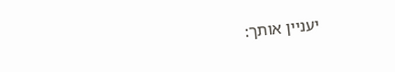יעניין אותך: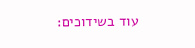עוד בשידוכים: